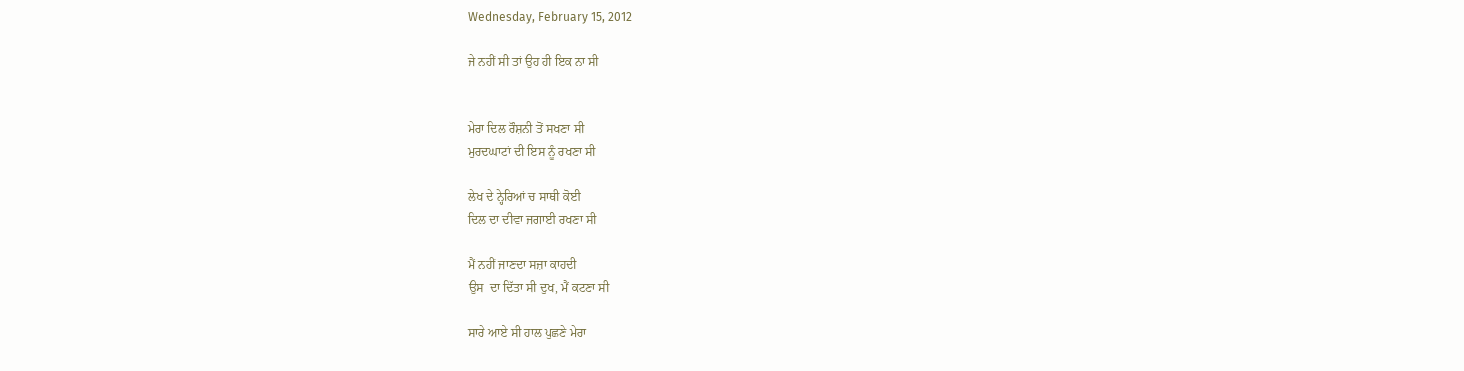Wednesday, February 15, 2012

ਜੇ ਨਹੀਂ ਸੀ ਤਾਂ ਉਹ ਹੀ ਇਕ ਨਾ ਸੀ


ਮੇਰਾ ਦਿਲ ਰੌਸ਼ਨੀ ਤੋਂ ਸਖਣਾ ਸੀ
ਮੁਰਦਘਾਟਾਂ ਦੀ ਇਸ ਨੂੰ ਰਖਣਾ ਸੀ

ਲੇਖ ਦੇ ਨ੍ਹੇਰਿਆਂ ਚ ਸਾਥੀ ਕੋਈ
ਦਿਲ ਦਾ ਦੀਵਾ ਜਗਾਈ ਰਖਣਾ ਸੀ

ਮੈਂ ਨਹੀਂ ਜਾਣਦਾ ਸਜ਼ਾ ਕਾਹਦੀ
ਉਸ  ਦਾ ਦਿੱਤਾ ਸੀ ਦੁਖ, ਮੈਂ ਕਟਣਾ ਸੀ

ਸਾਰੇ ਆਏ ਸੀ ਹਾਲ ਪੁਛਣੇ ਮੇਰਾ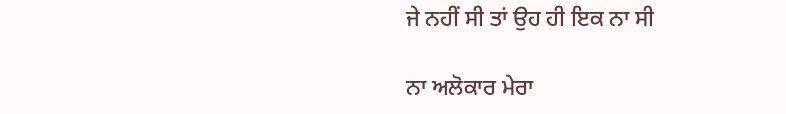ਜੇ ਨਹੀਂ ਸੀ ਤਾਂ ਉਹ ਹੀ ਇਕ ਨਾ ਸੀ

ਨਾ ਅਲੋਕਾਰ ਮੇਰਾ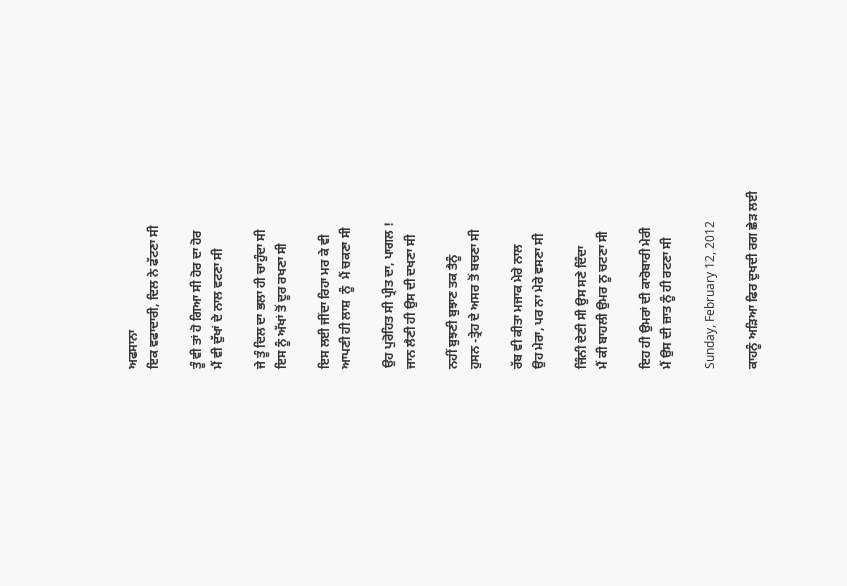ਅਫਸਾਨਾ
ਇਕ ਵਫਾਦਾਰੀ, ਦਿਲ ਨੇ ਫੱਟਣਾ ਸੀ

ਤੂੰ ਵੀ ਤਾਂ ਹੋ ਗਿਆ ਸੀ ਹੋਰ ਦਾ ਹੋਰ
ਮੈਂ ਵੀ ਦੁੱਖਾਂ ਦੇ ਨਾਲ ਵਟਣਾ ਸੀ

ਜੇ ਤੂੰ ਦਿਲ ਦਾ ਭਲਾ ਹੀ ਚਾਹੁੰਦਾ ਸੀ
ਇਸ ਨੂੰ ਅੱਖਾਂ ਤੋਂ ਦੂਰ ਰਖਣਾ ਸੀ

ਇਸ ਲਈ ਜੀਂਦਾ ਰਿਹਾ ਮਰ ਕੇ ਵੀ
ਆਪਣੀ ਹੀ ਲਾਸ਼  ਨੂੰ  ਮੈਂ ਚਕਣਾ ਸੀ

ਉਹ ਪੁਰੋਹਿਤ ਸੀ ਪ੍ਰੀਤ ਦਾ, ਪਾਗਲ !
ਜਾਨ ਲੈਣੀ ਹੀ ਉਸ ਦੀ ਦਖਣਾ ਸੀ

ਨਹੀਂ ਬੁਝਣੀ ਬੁਝਾਣ ਤਕ ਤੈਨੂੰ
ਹੁਸਨ -ਤ੍ਰੇਹ ਦੇ ਅਸਰ ਤੋਂ ਬਚਣਾ ਸੀ

ਰੱਬ ਵੀ ਕੀਤਾ ਮਜਾਕ ਮੇਰੇ ਨਾਲ
ਉਹ ਮੇਰਾ, ਪਰ ਨਾ ਮੇਰੇ ਵਸਣਾ ਸੀ

ਜਿੰਨੀ ਦੇਣੀ ਸੀ ਉਸ ਸਣੇ ਦਿੰਦਾ
ਮੈਂ ਕੀ ਬਾਹਲੀ ਉਮਰ ਨੂ ਚਟਣਾ ਸੀ

ਇਹ ਹੀ ਉਮਰਾਂ ਦੀ ਕਾਰੋਬਾਰੀ ਮੇਰੀ
ਮੈਂ ਉਸ ਦੀ ਜ਼ਾਤ ਨੂੰ ਹੀ ਰਟਣਾ ਸੀ

Sunday, February 12, 2012

ਕਾਹਨੂੰ ਅੜਿਆ ਫਿਰ ਦੁਖਦੀ ਰਗ ਛੇੜ ਲਈ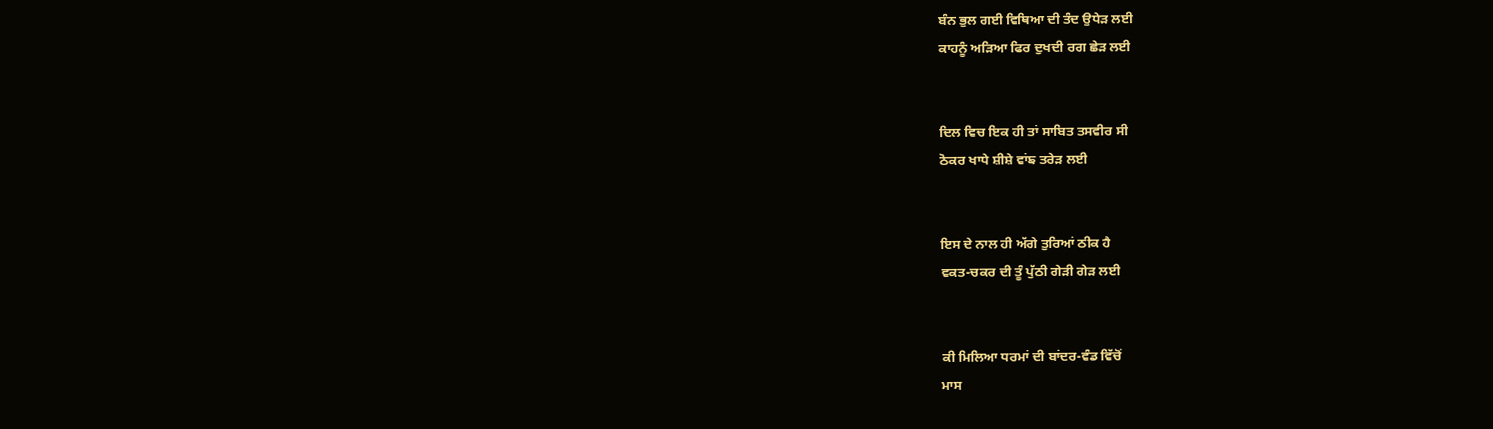ਬੰਨ ਭੁਲ ਗਈ ਵਿਥਿਆ ਦੀ ਤੰਦ ਉਧੇੜ ਲਈ
ਕਾਹਨੂੰ ਅੜਿਆ ਫਿਰ ਦੁਖਦੀ ਰਗ ਛੇੜ ਲਈ


ਦਿਲ ਵਿਚ ਇਕ ਹੀ ਤਾਂ ਸਾਬਿਤ ਤਸਵੀਰ ਸੀ
ਠੋਕਰ ਖਾਧੇ ਸ਼ੀਸ਼ੇ ਵਾਂਙ ਤਰੇੜ ਲਈ


ਇਸ ਦੇ ਨਾਲ ਹੀ ਅੱਗੇ ਤੁਰਿਆਂ ਠੀਕ ਹੈ
ਵਕਤ-ਚਕਰ ਦੀ ਤੂੰ ਪੁੱਠੀ ਗੇੜੀ ਗੇੜ ਲਈ


ਕੀ ਮਿਲਿਆ ਧਰਮਾਂ ਦੀ ਬਾਂਦਰ-ਵੰਡ ਵਿੱਚੋਂ
ਮਾਸ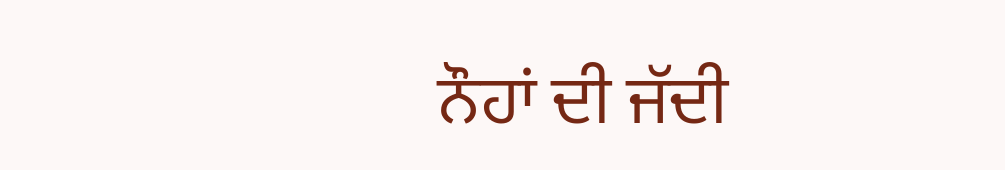ਨੌਹਾਂ ਦੀ ਜੱਦੀ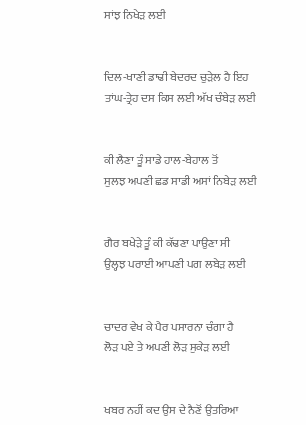ਸਾਂਝ ਨਿਖੇੜ ਲਈ


ਦਿਲ-ਖਾਣੀ ਡਾਢੀ ਬੇਦਰਦ ਚੁੜੇਲ ਹੈ ਇਹ
ਤਾਂਘ-ਤ੍ਰੇਹ ਦਸ ਕਿਸ ਲਈ ਅੱਖ ਚੰਬੇੜ ਲਈ


ਕੀ ਲੈਣਾ ਤੂੰ ਸਾਡੇ ਹਾਲ-ਬੇਹਾਲ ਤੋਂ
ਸੁਲਝ ਅਪਣੀ ਛਡ ਸਾਡੀ ਅਸਾਂ ਨਿਬੇੜ ਲਈ


ਗੈਰ ਬਖੇੜੇ ਤੂੰ ਕੀ ਕੱਢਣਾ ਪਾਉਣਾ ਸੀ
ਉਲ੍ਹਝ ਪਰਾਈ ਆਪਣੀ ਪਗ ਲਬੇੜ ਲਈ


ਚਾਦਰ ਵੇਖ ਕੇ ਪੈਰ ਪਸਾਰਨਾ ਚੰਗਾ ਹੈ
ਲੋੜ ਪਏ ਤੇ ਅਪਣੀ ਲੋੜ ਸੁਕੇੜ ਲਈ


ਖਬਰ ਨਹੀਂ ਕਦ ਉਸ ਦੇ ਨੈਣੋਂ ਉਤਰਿਆ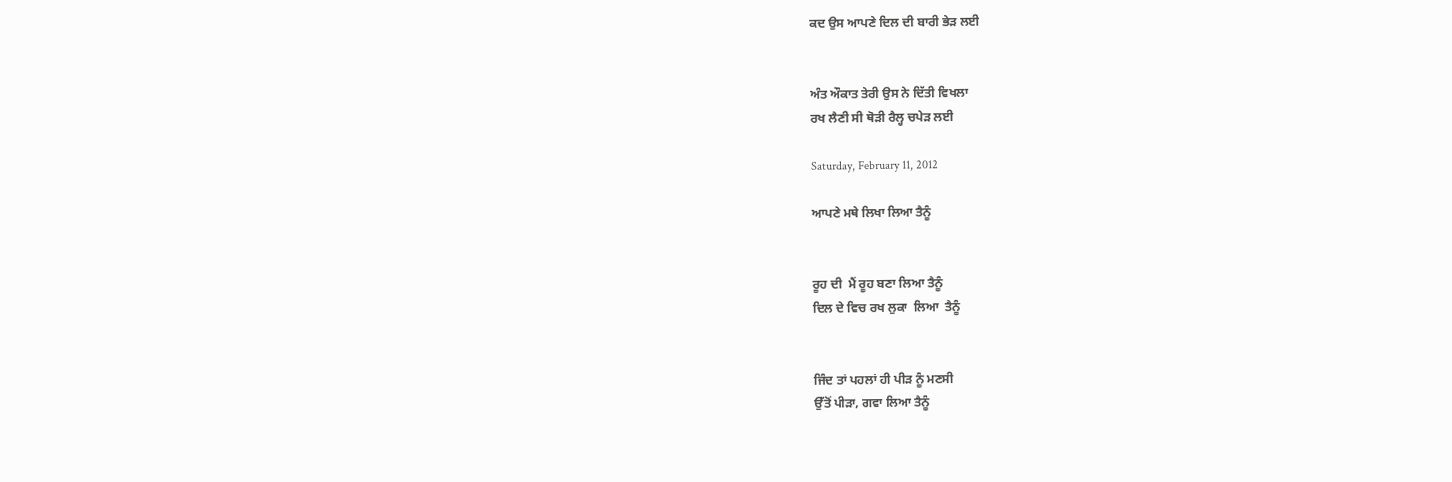ਕਦ ਉਸ ਆਪਣੇ ਦਿਲ ਦੀ ਬਾਰੀ ਭੇੜ ਲਈ


ਅੰਤ ਔਕਾਤ ਤੇਰੀ ਉਸ ਨੇ ਦਿੱਤੀ ਵਿਖਲਾ
ਰਖ ਲੈਣੀ ਸੀ ਥੋੜੀ ਰੈਲ੍ਹ ਚਪੇੜ ਲਈ

Saturday, February 11, 2012

ਆਪਣੇ ਮਥੇ ਲਿਖਾ ਲਿਆ ਤੈਨੂੰ


ਰੂਹ ਦੀ  ਮੈਂ ਰੂਹ ਬਣਾ ਲਿਆ ਤੈਨੂੰ
ਦਿਲ ਦੇ ਵਿਚ ਰਖ ਲੁਕਾ  ਲਿਆ  ਤੈਨੂੰ


ਜਿੰਦ ਤਾਂ ਪਹਲਾਂ ਹੀ ਪੀੜ ਨੂੰ ਮਣਸੀ
ਉੱਤੋਂ ਪੀੜਾ, ਗਵਾ ਲਿਆ ਤੈਨੂੰ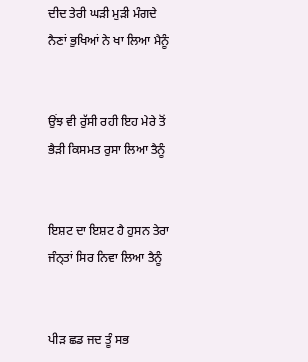ਦੀਦ ਤੇਰੀ ਘੜੀ ਮੁੜੀ ਮੰਗਦੇ
ਨੈਣਾਂ ਭੁਖਿਆਂ ਨੇ ਖਾ ਲਿਆ ਮੈਨੂੰ


ਉਂਝ ਵੀ ਰੁੱਸੀ ਰਹੀ ਇਹ ਮੇਰੇ ਤੋਂ
ਭੈੜੀ ਕਿਸਮਤ ਰੁਸਾ ਲਿਆ ਤੈਨੂੰ


ਇਸ਼ਟ ਦਾ ਇਸ਼ਟ ਹੈ ਹੁਸਨ ਤੇਰਾ
ਜੰਨ੍ਤਾਂ ਸਿਰ ਨਿਵਾ ਲਿਆ ਤੈਨੂੰ


ਪੀੜ ਛਡ ਜਦ ਤੂੰ ਸਭ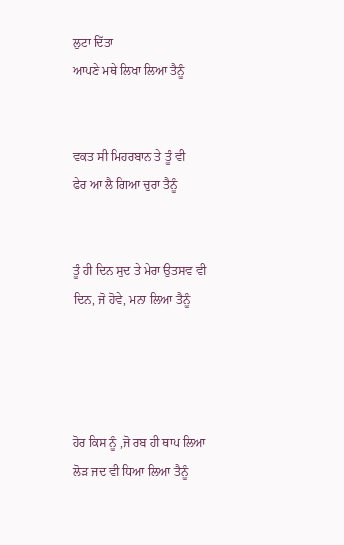ਲੁਟਾ ਦਿੱਤਾ
ਆਪਣੇ ਮਥੇ ਲਿਖਾ ਲਿਆ ਤੈਨੂੰ


ਵਕਤ ਸੀ ਮਿਹਰਬਾਨ ਤੇ ਤੂੰ ਵੀ
ਫੇਰ ਆ ਲੈ ਗਿਆ ਚੁਰਾ ਤੈਨੂੰ


ਤੂੰ ਹੀ ਦਿਨ ਸੁਦ ਤੇ ਮੇਰਾ ਉਤਸਵ ਵੀ
ਦਿਨ, ਜੋ ਹੋਵੇ, ਮਨਾ ਲਿਆ ਤੈਨੂੰ




ਹੋਰ ਕਿਸ ਨੂੰ ,ਜੋ ਰਬ ਹੀ ਥਾਪ ਲਿਆ
ਲੋੜ ਜਦ ਵੀ ਧਿਆ ਲਿਆ ਤੈਨੂੰ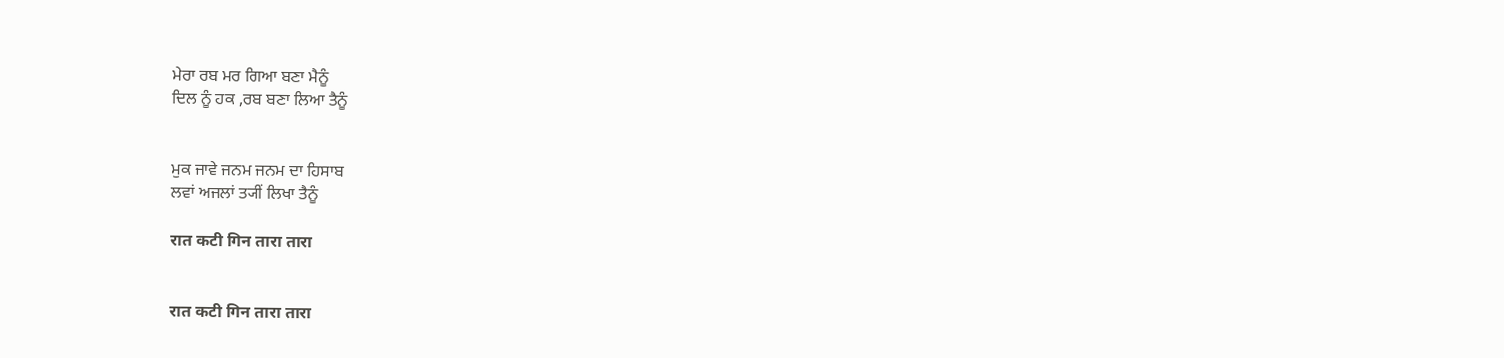ਮੇਰਾ ਰਬ ਮਰ ਗਿਆ ਬਣਾ ਮੈਨੂੰ
ਦਿਲ ਨੂੰ ਹਕ ,ਰਬ ਬਣਾ ਲਿਆ ਤੈਨੂੰ


ਮੁਕ ਜਾਵੇ ਜਨਮ ਜਨਮ ਦਾ ਹਿਸਾਬ
ਲਵਾਂ ਅਜਲਾਂ ਤ੍ਯੀਂ ਲਿਖਾ ਤੈਨੂੰ

रात कटी गिन तारा तारा


रात कटी गिन तारा तारा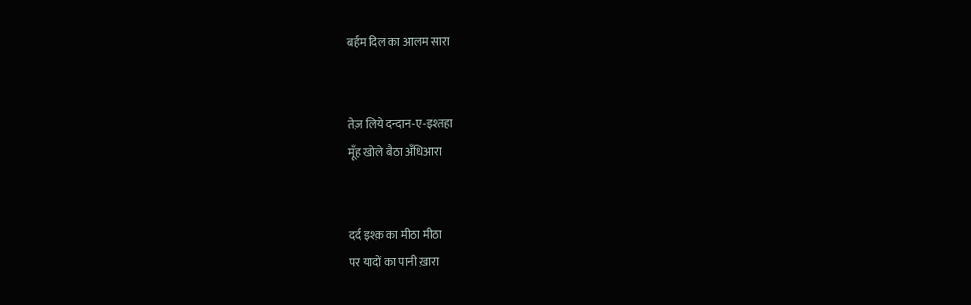बर्हम दिल का आलम सारा


तेज़ लिये दन्दान-ए-इश्तहा
मूँह खोले बैठा अँधिआरा


दर्द इश्क़ का मीठा मीठा
पर यादों का पानी ख़ारा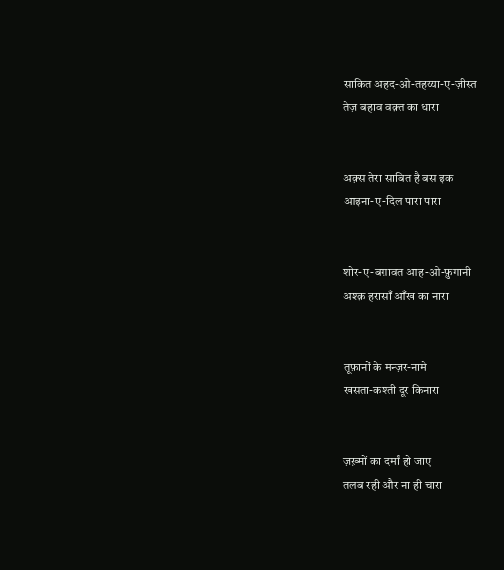साकित अहद-ओ-तहय्या-ए-ज़ीस्त
तेज़ बहाव वक़्त का धारा


अक़्स तेरा साबित है बस इक
आइना-ए-दिल पारा पारा


शोर-ए-बग़ावत आह-ओ-फ़ुगानी
अश्क़ हरासाँ आँख का नारा


तूफ़ानों के मन्ज़र-नामे
खसता-कश्ती दूर किनारा


ज़ख़्मों का दर्मां हो जाए
तलब रही और ना ही चारा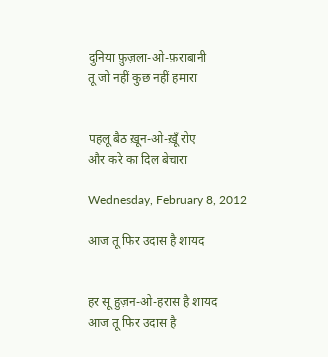दुनिया फ़ुज़ला-ओ-फ़राबानी
तू जो नहीं कुछ नहीं हमारा


पहलू बैठ ख़ून-ओ-ख़ूँ रोए
और करे का दिल बेचारा

Wednesday, February 8, 2012

आज तू फिर उदास है शायद


हर सू हुज़न-ओ-हरास है शायद
आज तू फिर उदास है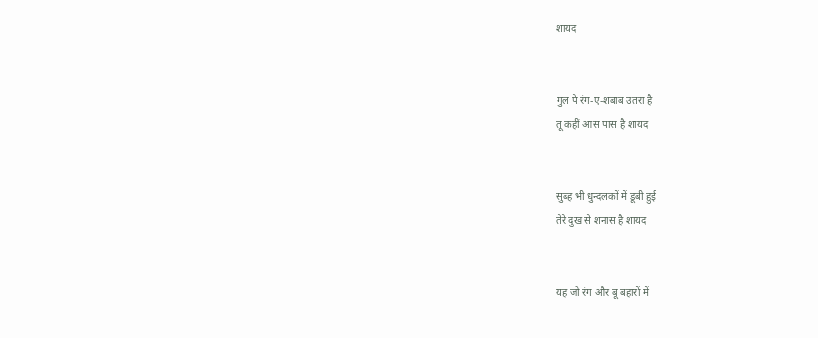शायद


गुल पे रंग-ए-शबाब उतरा है
तू कहीं आस पास है शायद


सुब्ह भी धुन्दलकों में डूबी हुई
तेरे दुख से शनास है शायद


यह जो रंग और बू बहारों में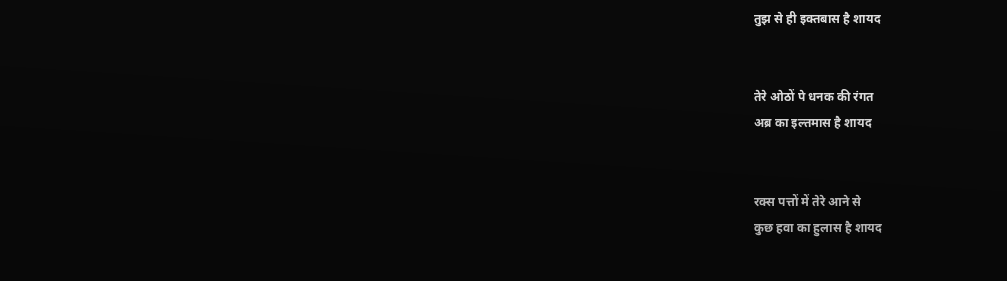तुझ से ही इक्तबास है शायद


तेरे ओठों पे धनक की रंगत
अब्र का इल्तमास है शायद


रक्स पत्तों में तेरे आने से
कुछ हवा का हुलास है शायद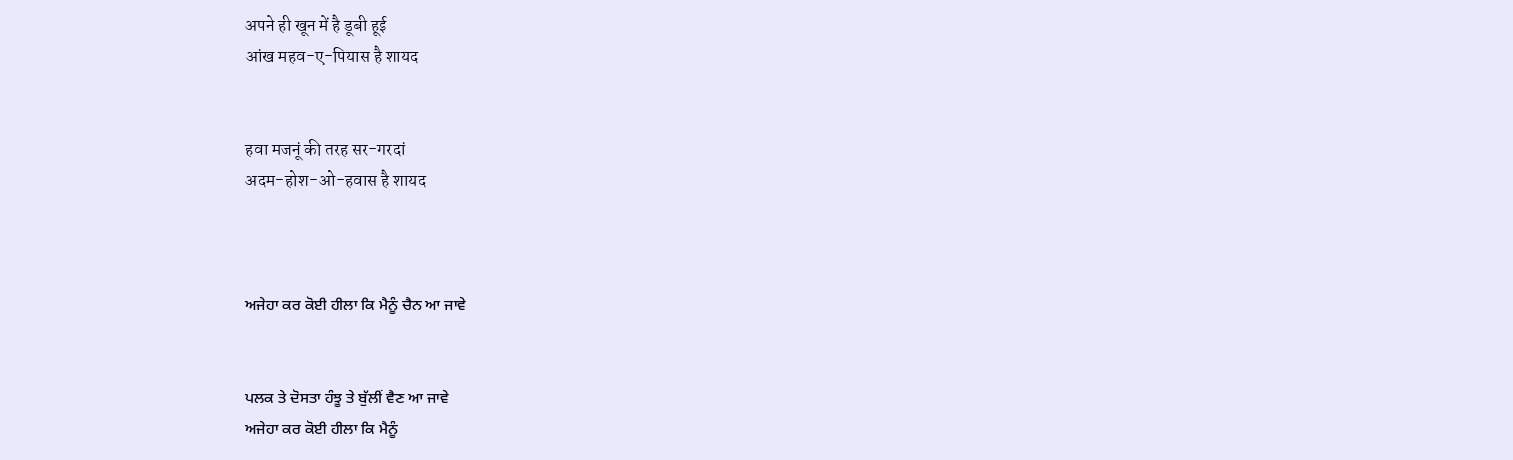अपने ही खून में है डूबी हूई
आंख महव-ए-पियास है शायद


हवा मजनूं की तरह सर-गरदां
अदम-होश-ओ-हवास है शायद



ਅਜੇਹਾ ਕਰ ਕੋਈ ਹੀਲਾ ਕਿ ਮੈਨੂੰ ਚੈਨ ਆ ਜਾਵੇ


ਪਲਕ ਤੇ ਦੋਸਤਾ ਹੰਝੂ ਤੇ ਬੁੱਲੀਂ ਵੈਣ ਆ ਜਾਵੇ
ਅਜੇਹਾ ਕਰ ਕੋਈ ਹੀਲਾ ਕਿ ਮੈਨੂੰ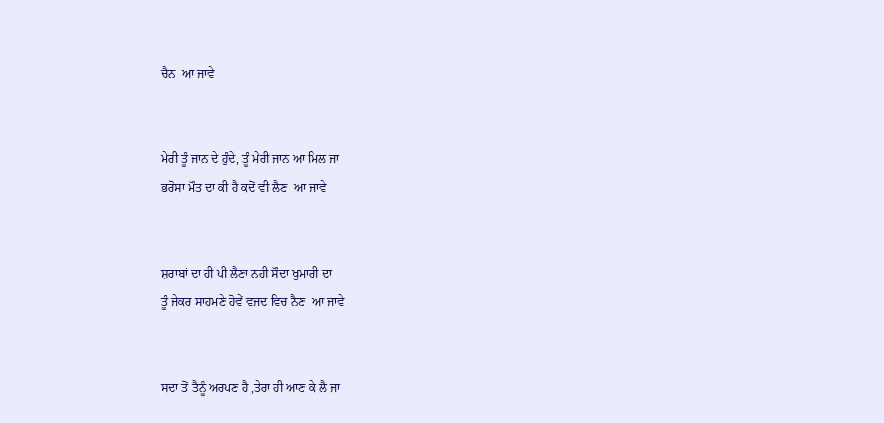ਚੈਨ  ਆ ਜਾਵੇ


ਮੇਰੀ ਤੂੰ ਜਾਨ ਦੇ ਹੁੰਦੇ, ਤੂੰ ਮੇਰੀ ਜਾਨ ਆ ਮਿਲ ਜਾ
ਭਰੋਸਾ ਮੌਤ ਦਾ ਕੀ ਹੈ ਕਦੋਂ ਵੀ ਲੈਣ  ਆ ਜਾਵੇ


ਸ਼ਰਾਬਾਂ ਦਾ ਹੀ ਪੀ ਲੈਣਾ ਨਹੀ ਸੌਦਾ ਖੁਮਾਰੀ ਦਾ
ਤੂੰ ਜੇਕਰ ਸਾਹਮਣੇ ਹੋਵੇਂ ਵਜਦ ਵਿਚ ਨੈਣ  ਆ ਜਾਵੇ


ਸਦਾ ਤੋਂ ਤੈਨੂੰ ਅਰਪਣ ਹੈ ,ਤੇਰਾ ਹੀ ਆਣ ਕੇ ਲੈ ਜਾ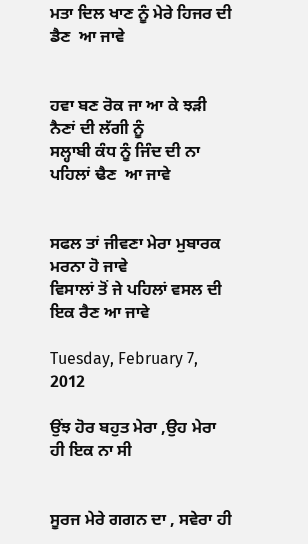ਮਤਾ ਦਿਲ ਖਾਣ ਨੂੰ ਮੇਰੇ ਹਿਜਰ ਦੀ ਡੈਣ  ਆ ਜਾਵੇ


ਹਵਾ ਬਣ ਰੋਕ ਜਾ ਆ ਕੇ ਝੜੀ   ਨੈਣਾਂ ਦੀ ਲੱਗੀ ਨੂੰ
ਸਲ੍ਹਾਬੀ ਕੰਧ ਨੂੰ ਜਿੰਦ ਦੀ ਨਾ ਪਹਿਲਾਂ ਢੈਣ  ਆ ਜਾਵੇ


ਸਫਲ ਤਾਂ ਜੀਵਣਾ ਮੇਰਾ ਮੁਬਾਰਕ ਮਰਨਾ ਹੋ ਜਾਵੇ
ਵਿਸਾਲਾਂ ਤੋਂ ਜੇ ਪਹਿਲਾਂ ਵਸਲ ਦੀ ਇਕ ਰੈਣ ਆ ਜਾਵੇ

Tuesday, February 7, 2012

ਉਂਝ ਹੋਰ ਬਹੁਤ ਮੇਰਾ ,ਉਹ ਮੇਰਾ ਹੀ ਇਕ ਨਾ ਸੀ


ਸੂਰਜ ਮੇਰੇ ਗਗਨ ਦਾ , ਸਵੇਰਾ ਹੀ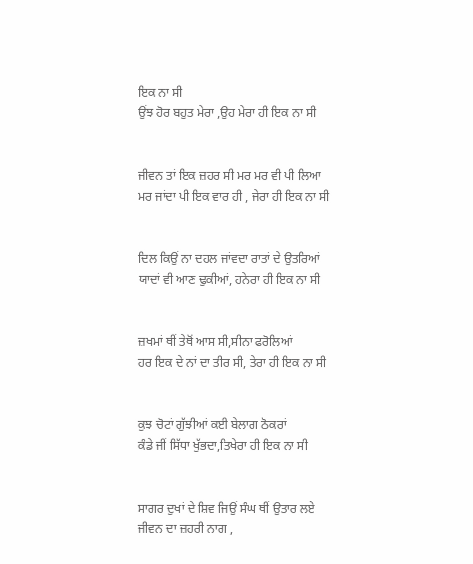ਇਕ ਨਾ ਸੀ
ਉਂਝ ਹੋਰ ਬਹੁਤ ਮੇਰਾ ,ਉਹ ਮੇਰਾ ਹੀ ਇਕ ਨਾ ਸੀ


ਜੀਵਨ ਤਾਂ ਇਕ ਜ਼ਹਰ ਸੀ ਮਰ ਮਰ ਵੀ ਪੀ ਲਿਆ
ਮਰ ਜਾਂਦਾ ਪੀ ਇਕ ਵਾਰ ਹੀ , ਜੇਰਾ ਹੀ ਇਕ ਨਾ ਸੀ


ਦਿਲ ਕਿਉਂ ਨਾ ਦਹਲ ਜਾਂਵਦਾ ਰਾਤਾਂ ਦੇ ਉਤਰਿਆਂ
ਯਾਦਾਂ ਵੀ ਆਣ ਢੁਕੀਆਂ, ਹਨੇਰਾ ਹੀ ਇਕ ਨਾ ਸੀ


ਜ਼ਖਮਾਂ ਥੀਂ ਤੇਥੋਂ ਆਸ ਸੀ,ਸੀਨਾ ਫਰੋਲਿਆਂ
ਹਰ ਇਕ ਦੇ ਨਾਂ ਦਾ ਤੀਰ ਸੀ, ਤੇਰਾ ਹੀ ਇਕ ਨਾ ਸੀ


ਕੁਝ ਚੋਟਾਂ ਗੁੱਝੀਆਂ ਕਈ ਬੇਲਾਗ ਠੋਕਰਾਂ
ਕੰਡੇ ਜੀਂ ਸਿੱਧਾ ਖੁੱਭਦਾ,ਤਿਖੇਰਾ ਹੀ ਇਕ ਨਾ ਸੀ


ਸਾਗਰ ਦੁਖਾਂ ਦੇ ਸ਼ਿਵ ਜਿਉਂ ਸੰਘ ਥੀਂ ਉਤਾਰ ਲਏ
ਜੀਵਨ ਦਾ ਜ਼ਹਰੀ ਨਾਗ ,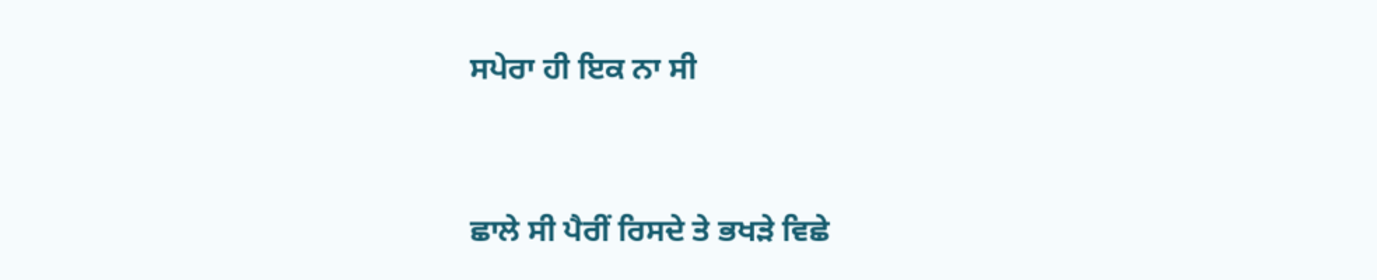ਸਪੇਰਾ ਹੀ ਇਕ ਨਾ ਸੀ


ਛਾਲੇ ਸੀ ਪੈਰੀਂ ਰਿਸਦੇ ਤੇ ਭਖੜੇ ਵਿਛੇ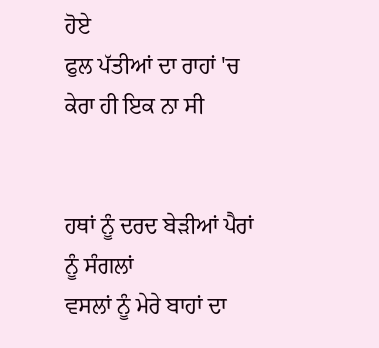ਹੋਏ
ਫੁਲ ਪੱਤੀਆਂ ਦਾ ਰਾਹਾਂ 'ਚ ਕੇਰਾ ਹੀ ਇਕ ਨਾ ਸੀ


ਹਥਾਂ ਨੂੰ ਦਰਦ ਬੇੜੀਆਂ ਪੈਰਾਂ ਨੂੰ ਸੰਗਲਾਂ
ਵਸਲਾਂ ਨੂੰ ਮੇਰੇ ਬਾਹਾਂ ਦਾ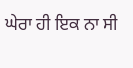ਘੇਰਾ ਹੀ ਇਕ ਨਾ ਸੀ